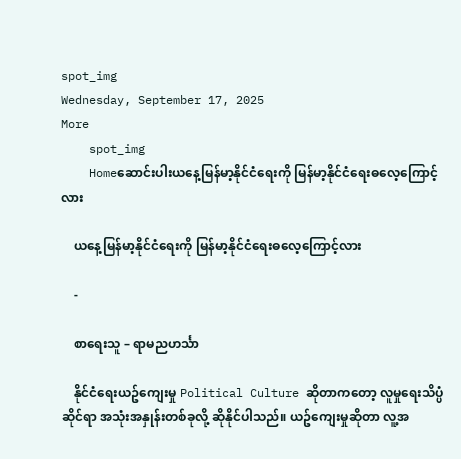spot_img
Wednesday, September 17, 2025
More
    spot_img
    Homeဆောင်းပါးယနေ့မြန်မာ့နိုင်ငံရေးကို မြန်မာ့နိုင်ငံရေးဓလေ့ကြောင့်လား

    ယနေ့မြန်မာ့နိုင်ငံရေးကို မြန်မာ့နိုင်ငံရေးဓလေ့ကြောင့်လား

    -

    စာရေးသူ – ရာမညဟင်္သာ

    နိုင်ငံရေးယဥ်ကျေးမှု Political Culture ဆိုတာကတော့ လူမှုရေးသိပ္ပံဆိုင်ရာ အသုံးအနှုန်းတစ်ခုလို့ ဆိုနိုင်ပါသည်။ ယဥ်ကျေးမှုဆိုတာ လူ့အ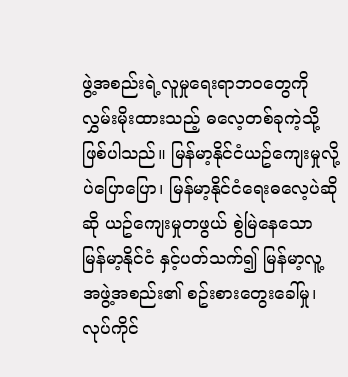ဖွဲ့အစည်းရဲ့လူမှုရေးရာဘဝတွေကို လွှမ်းမိုးထားသည့် ဓလေ့တစ်ခုကဲ့သို့ ဖြစ်ပါသည်။ မြန်မာ့နိုင်ငံယဥ်ကျေးမှုလို့ပဲပြောပြော၊ မြန်မာ့နိုင်ငံရေးဓလေ့ပဲဆိုဆို ယဥ်ကျေးမှုတဖွယ် စွဲမြဲနေသော မြန်မာ့နိုင်ငံ နှင့်ပတ်သက်၍ မြန်မာ့လူ့အဖွဲ့အစည်း၏ စဥ်းစားတွေးခေါ်မှု၊ လုပ်ကိုင်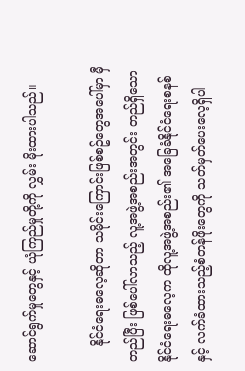ဆောင်ရွက်မှုတွေနှင့် ယုံကြည်မှုတို့ကို လွှမ်း မိုးထားပါသည်။

    နိုင်ငံရေးဓလေ့ဆိုတာ သမိုင်းကြောင်းဖြစ်စဥ်တွေအပေါ်မှာ မှီတည်ပြီး ဖြစ်ပေါ်လာသည့် လူ့အဖွဲ့အစည်းအတွင်း တည်ရှိသော နိုင်ငံရေးဓလေ့က ထိုလူ့အဖွဲ့အစည်း၏ အခြေခံနိုင်ငံရေးစနစ် နှင့် လက်ခံထားသည့်စံတန်ဖိုးတွေကို သတ်မှတ်ပေးလေ့ရှိပါ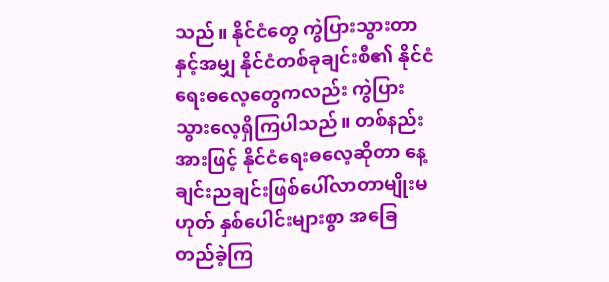သည်။ နိုင်ငံတွေ ကွဲပြားသွားတာနှင့်အမျှ နိုင်ငံတစ်ခုချင်းစီ၏ နိုင်ငံရေးဓလေ့တွေကလည်း ကွဲပြားသွားလေ့ရှိကြပါသည်။ တစ်နည်းအားဖြင့် နိုင်ငံရေးဓလေ့ဆိုတာ နေ့ချင်းညချင်းဖြစ်ပေါ်လာတာမျိုးမဟုတ် နှစ်ပေါင်းများစွာ အခြေတည်ခဲ့ကြ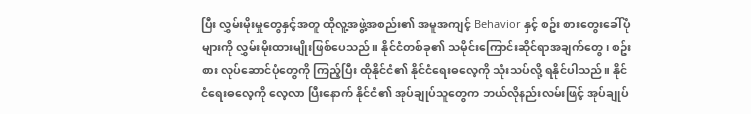ပြီး လွှမ်းမိုးမှုတွေနှင့်အတူ ထိုလူ့အဖွဲ့အစည်း၏ အမူအကျင့် Behavior နှင့် စဥ်း စားတွေးခေါ်ပုံများကို လွှမ်းမိုးထားမျိုးဖြစ်ပေသည်။ နိုင်ငံတစ်ခု၏ သမိုင်းကြောင်းဆိုင်ရာအချက်တွေ၊ စဥ်းစား လုပ်ဆောင်ပုံတွေကို ကြည့်ပြီး ထိုနိုင်ငံ၏ နိုင်ငံရေးဓလေ့ကို သုံးသပ်လို့ ရနိုင်ပါသည်။ နိုင်ငံရေးဓလေ့ကို လေ့လာ ပြီးနောက် နိုင်ငံ၏ အုပ်ချုပ်သူတွေက ဘယ်လိုနည်းလမ်းဖြင့် အုပ်ချုပ်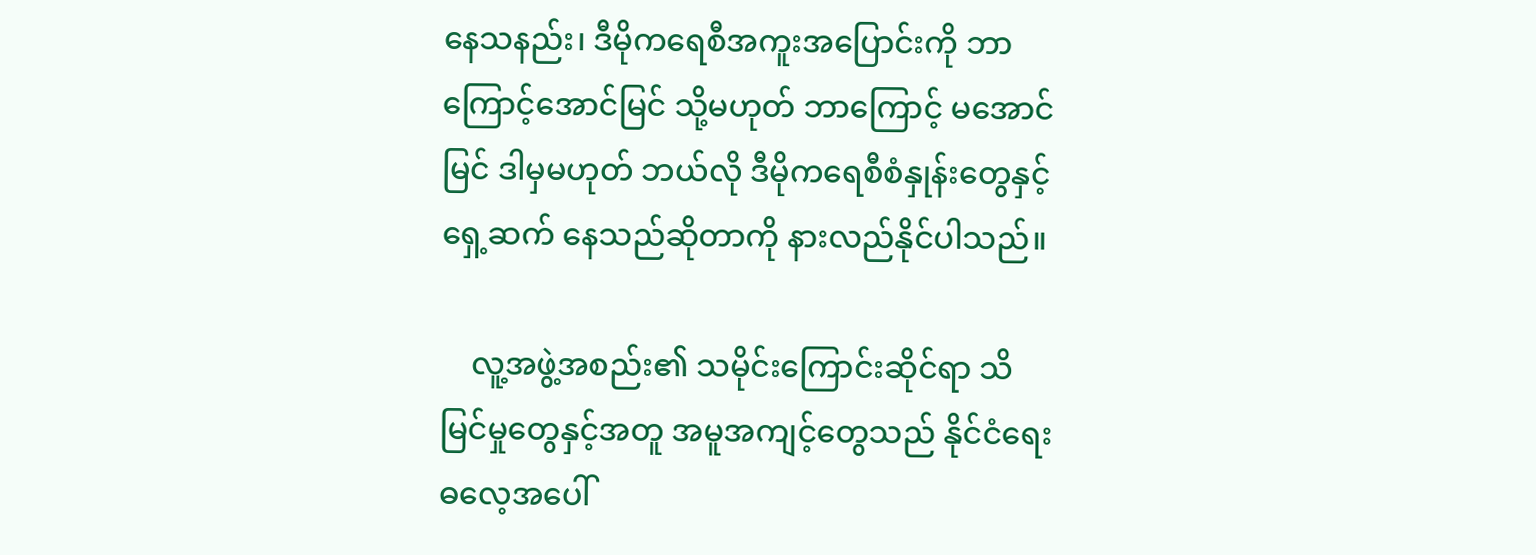နေသနည်း၊ ဒီမိုကရေစီအကူးအပြောင်းကို ဘာကြောင့်အောင်မြင် သို့မဟုတ် ဘာကြောင့် မအောင်မြင် ဒါမှမဟုတ် ဘယ်လို ဒီမိုကရေစီစံနှုန်းတွေနှင့် ရှေ့ဆက် နေသည်ဆိုတာကို နားလည်နိုင်ပါသည်။

    လူ့အဖွဲ့အစည်း၏ သမိုင်းကြောင်းဆိုင်ရာ သိမြင်မှုတွေနှင့်အတူ အမူအကျင့်တွေသည် နိုင်ငံရေးဓလေ့အပေါ်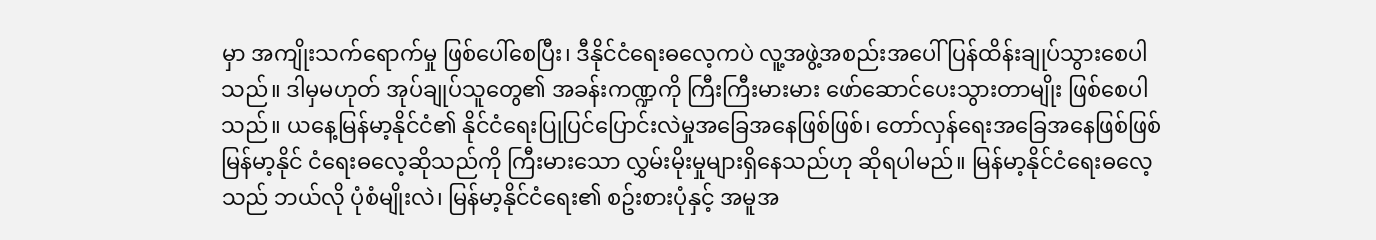မှာ အကျိုးသက်ရောက်မှု ဖြစ်ပေါ်စေပြီး၊ ဒီနိုင်ငံရေးဓလေ့ကပဲ လူ့အဖွဲ့အစည်းအပေါ် ပြန်ထိန်းချုပ်သွားစေပါသည်။ ဒါမှမဟုတ် အုပ်ချုပ်သူတွေ၏ အခန်းကဏ္ဍကို ကြီးကြီးမားမား ဖော်ဆောင်ပေးသွားတာမျိုး ဖြစ်စေပါသည်။ ယနေ့မြန်မာ့နိုင်ငံ၏ နိုင်ငံရေးပြုပြင်ပြောင်းလဲမှုအခြေအနေဖြစ်ဖြစ်၊ တော်လှန်ရေးအခြေအနေဖြစ်ဖြစ် မြန်မာ့နိုင် ငံရေးဓလေ့ဆိုသည်ကို ကြီးမားသော လွှမ်းမိုးမှုများရှိနေသည်ဟု ဆိုရပါမည်။ မြန်မာ့နိုင်ငံရေးဓလေ့သည် ဘယ်လို ပုံစံမျိုးလဲ၊ မြန်မာ့နိုင်ငံရေး၏ စဥ်းစားပုံနှင့် အမူအ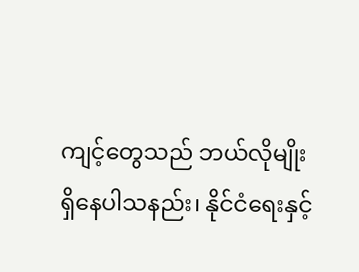ကျင့်တွေသည် ဘယ်လိုမျိုး ရှိနေပါသနည်း၊ နိုင်ငံရေးနှင့်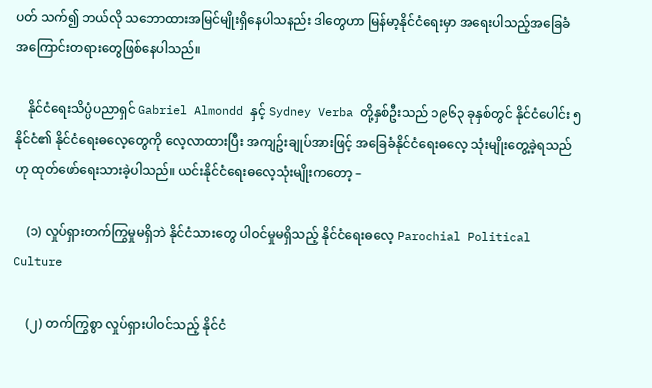ပတ် သက်၍ ဘယ်လို သဘောထားအမြင်မျိုးရှိနေပါသနည်း ဒါတွေဟာ မြန်မာ့နိုင်ငံရေးမှာ အရေးပါသည့်အခြေခံ အကြောင်းတရားတွေဖြစ်နေပါသည်။

    နိုင်ငံရေးသိပ္ပံပညာရှင် Gabriel Almondd နှင့် Sydney Verba တို့နှစ်ဦးသည် ၁၉၆၃ ခုနှစ်တွင် နိုင်ငံပေါင်း ၅ နိုင်ငံ၏ နိုင်ငံရေးဓလေ့တွေကို လေ့လာထားပြီး အကျဥ်းချုပ်အားဖြင့် အခြေခံနိုင်ငံရေးဓလေ့ သုံးမျိုးတွေ့ခဲ့ရသည်ဟု ထုတ်ဖော်ရေးသားခဲ့ပါသည်။ ယင်းနိုင်ငံရေးဓလေ့သုံးမျိုးကတော့ –

    (၁) လှုပ်ရှားတက်ကြွမှုမရှိဘဲ နိုင်ငံသားတွေ ပါဝင်မှုမရှိသည့် နိုင်ငံရေးဓလေ့ Parochial Political Culture

    (၂) တက်ကြွစွာ လှုပ်ရှားပါဝင်သည့် နိုင်ငံ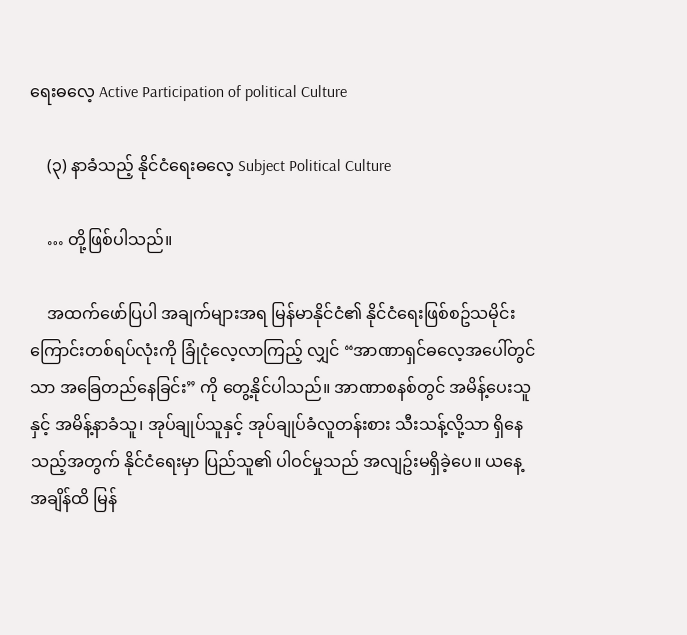ရေးဓလေ့ Active Participation of political Culture

    (၃) နာခံသည့် နိုင်ငံရေးဓလေ့ Subject Political Culture

    … တို့ဖြစ်ပါသည်။

    အထက်ဖော်ပြပါ အချက်များအရ မြန်မာနိုင်ငံ၏ နိုင်ငံရေးဖြစ်စဥ်သမိုင်းကြောင်းတစ်ရပ်လုံးကို ခြုံငုံလေ့လာကြည့် လျှင် “အာဏာရှင်ဓလေ့အပေါ်တွင်သာ အခြေတည်နေခြင်း” ကို တွေ့နိုင်ပါသည်။ အာဏာစနစ်တွင် အမိန့်ပေးသူ နှင့် အမိန့်နာခံသူ၊ အုပ်ချုပ်သူနှင့် အုပ်ချုပ်ခံလူတန်းစား သီးသန့်လို့သာ ရှိနေသည့်အတွက် နိုင်ငံရေးမှာ ပြည်သူ၏ ပါဝင်မှုသည် အလျဥ်းမရှိခဲ့ပေ။ ယနေ့အချိန်ထိ မြန်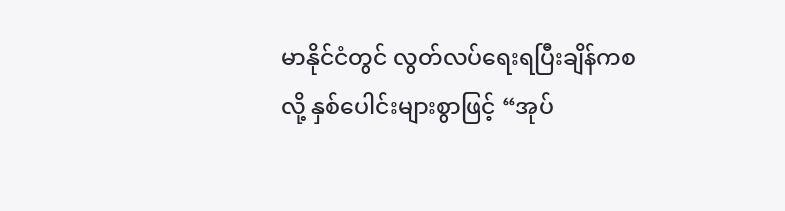မာနိုင်ငံတွင် လွတ်လပ်ရေးရပြီးချိန်ကစလို့ နှစ်ပေါင်းများစွာဖြင့် “အုပ်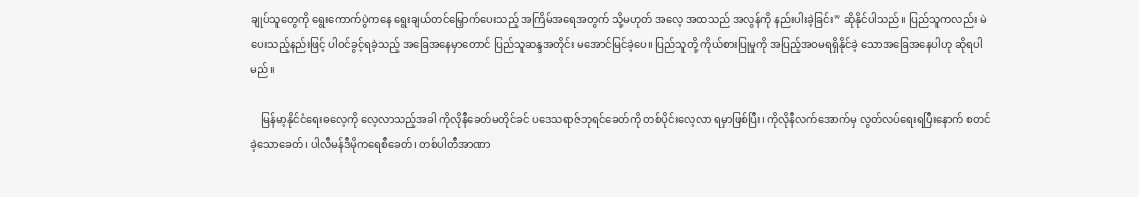ချုပ်သူတွေကို ရွေးကောက်ပွဲကနေ ရွေးချယ်တင်မြှောက်ပေးသည့် အကြိမ်အရေအတွက် သို့မဟုတ် အလေ့ အထသည် အလွန်ကို နည်းပါးခဲ့ခြင်း” ဆိုနိုင်ပါသည်။ ပြည်သူကလည်း မဲပေးသည့်နည်းဖြင့် ပါဝင်ခွင့်ရခဲ့သည့် အခြေအနေမှာတောင် ပြည်သူဆန္ဒအတိုင်း မအောင်မြင်ခဲ့ပေ။ ပြည်သူတို့ ကိုယ်စားပြုမှုကို အပြည့်အဝမရရှိနိုင်ခဲ့ သောအခြေအနေပါဟု ဆိုရပါမည်။

    မြန်မာ့နိုင်ငံရေးဓလေ့ကို လေ့လာသည့်အခါ ကိုလိုနီခေတ်မတိုင်ခင် ပဒေသရာဇ်ဘုရင်ခေတ်ကို တစ်ပိုင်းလေ့လာ ရမှာဖြစ်ပြီး၊ ကိုလိုနီလက်အောက်မှ လွတ်လပ်ရေးရပြီးနောက် စတင်ခဲ့သောခေတ်၊ ပါလီမန်ဒီမိုကရေစီခေတ်၊ တစ်ပါတီအာဏာ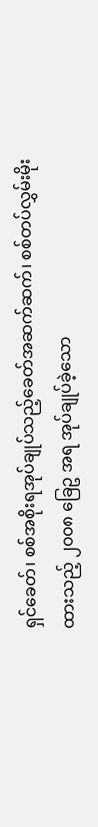ရှင်ခေတ်၊ စစ်အစိုးရအုပ်ချုပ်သည့်ခေတ်အဆက်ဆက်၊ စစ်တပ်လွှမ်းမိုးထားသည့် ၂၀၀၈ ခြေဥ အရ အုပ်ချုပ်ခဲ့သော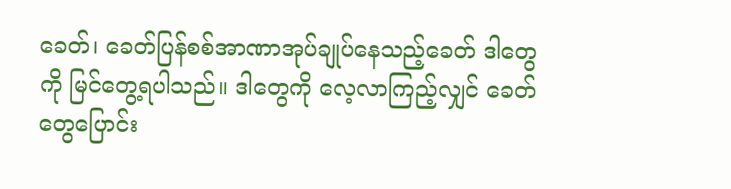ခေတ်၊ ခေတ်ပြန်စစ်အာဏာအုပ်ချုပ်နေသည့်ခေတ် ဒါတွေကို မြင်တွေ့ရပါသည်။ ဒါတွေကို လေ့လာကြည့်လျှင် ခေတ်တွေပြောင်း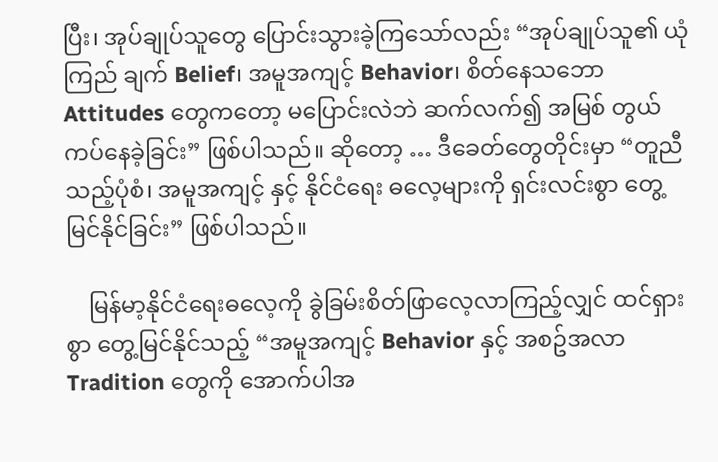ပြီး၊ အုပ်ချုပ်သူတွေ ပြောင်းသွားခဲ့ကြသော်လည်း “အုပ်ချုပ်သူ၏ ယုံကြည် ချက် Belief၊ အမူအကျင့် Behavior၊ စိတ်နေသဘော Attitudes တွေကတော့ မပြောင်းလဲဘဲ ဆက်လက်၍ အမြစ် တွယ်ကပ်နေခဲ့ခြင်း” ဖြစ်ပါသည်။ ဆိုတော့ … ဒီခေတ်တွေတိုင်းမှာ “တူညီသည့်ပုံစံ၊ အမူအကျင့် နှင့် နိုင်ငံရေး ဓလေ့များကို ရှင်းလင်းစွာ တွေ့မြင်နိုင်ခြင်း” ဖြစ်ပါသည်။

    မြန်မာ့နိုင်ငံရေးဓလေ့ကို ခွဲခြမ်းစိတ်ဖြာလေ့လာကြည့်လျှင် ထင်ရှားစွာ တွေ့မြင်နိုင်သည့် “အမူအကျင့် Behavior နှင့် အစဥ်အလာ Tradition တွေကို အောက်ပါအ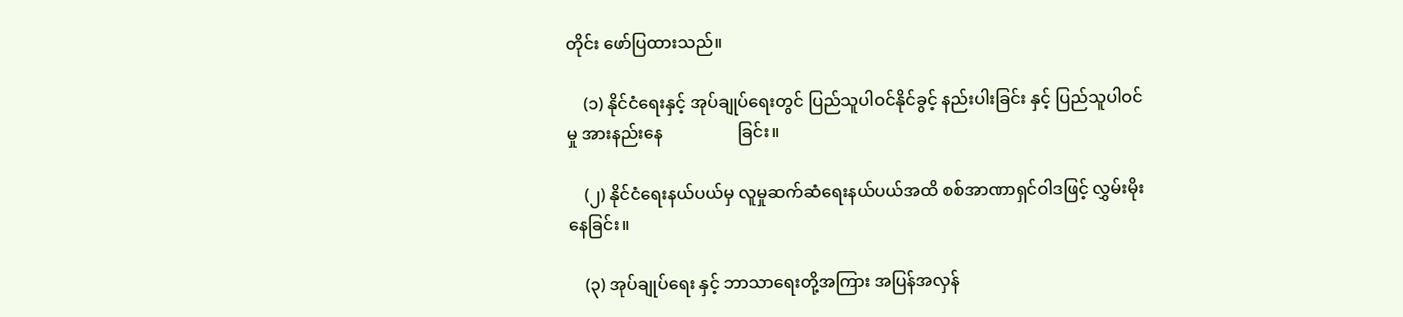တိုင်း ဖော်ပြထားသည်။

    (၁) နိုင်ငံရေးနှင့် အုပ်ချုပ်ရေးတွင် ပြည်သူပါဝင်နိုင်ခွင့် နည်းပါးခြင်း နှင့် ပြည်သူပါဝင်မှု အားနည်းနေ                  ခြင်း။

    (၂) နိုင်ငံရေးနယ်ပယ်မှ လူမှုဆက်ဆံရေးနယ်ပယ်အထိ စစ်အာဏာရှင်ဝါဒဖြင့် လွှမ်းမိုးနေခြင်း။

    (၃) အုပ်ချုပ်ရေး နှင့် ဘာသာရေးတို့အကြား အပြန်အလှန်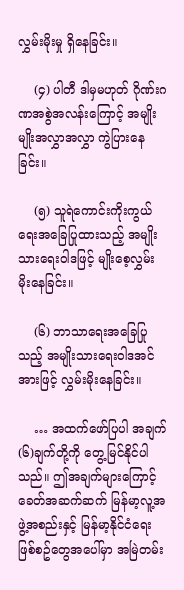လွှမ်းမိုးမှု ရှိနေခြင်း။

    (၄) ပါတီ ဒါမှမဟုတ် ဂိုဏ်းဂဏအစွဲအလန်းကြောင့် အမျိုးမျိုးအလွှာအလွှာ ကွဲပြားနေခြင်း။

    (၅) သူရဲကောင်းကိုးကွယ်ရေးအခြေပြုထားသည့် အမျိုးသားရေးဝါဒဖြင့် မျိုးစေ့လွှမ်းမိုးနေခြင်း။

    (၆) ဘာသာရေးအခြေပြုသည့် အမျိုးသားရေးဝါဒအင်အားဖြင့် လွှမ်းမိုးနေခြင်း။

    … အထက်ဖော်ပြပါ အချက် (၆)ချက်တို့ကို တွေ့မြင်နိုင်ပါသည်။ ဤအချက်များကြောင့် ခေတ်အဆက်ဆက် မြန်မာ့လူ့အဖွဲ့အစည်းနှင့် မြန်မာ့နိုင်ငံရေးဖြစ်စဥ်တွေအပေါ်မှာ အမြဲတမ်း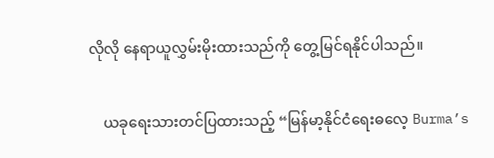လိုလို နေရာယူလွှမ်းမိုးထားသည်ကို တွေ့မြင်ရနိုင်ပါသည်။

    ယခုရေးသားတင်ပြထားသည့် “မြန်မာ့နိုင်ငံရေးဓလေ့ Burma’s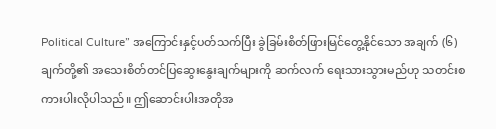Political Culture” အကြောင်းနှင့်ပတ်သက်ပြီး ခွဲခြမ်းစိတ်ဖြားမြင်တွေ့နိုင်သော အချက် (၆) ချက်တို့၏ အသေးစိတ်တင်ပြဆွေးနွေးချက်များကို ဆက်လက် ရေးသားသွားမည်ဟု သတင်းစကားပါးလိုပါသည်။ ဤဆောင်းပါးအတိုအ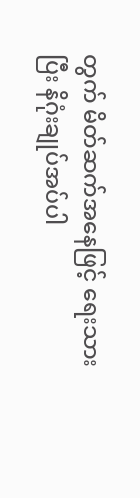တွက် မိတ်ဆက်အနေဖြင့် ရေးသားပြီး နိဂုံးချုပ်အပ်ပါ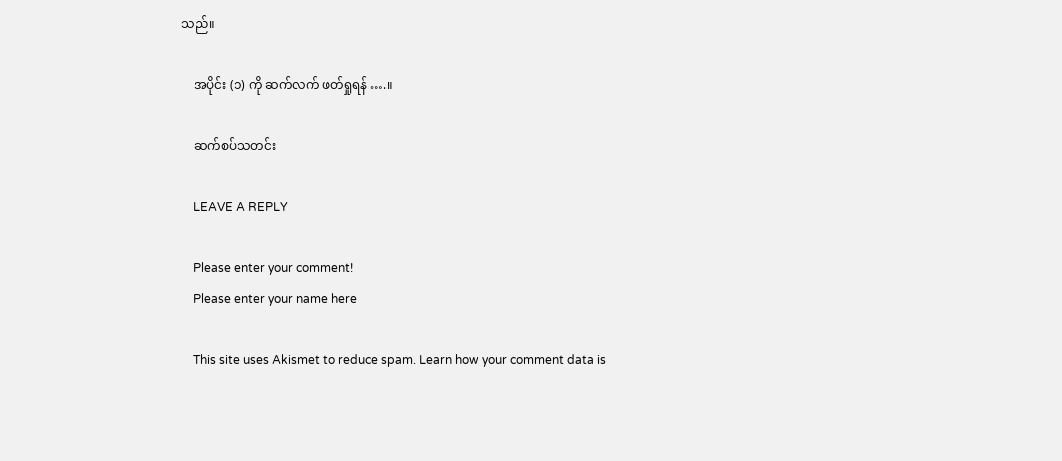သည်။

    အပိုင်း (၁) ကို ဆက်လက် ဖတ်ရှုရန် ….။

    ဆက်စပ်သတင်း

    LEAVE A REPLY

    Please enter your comment!
    Please enter your name here

    This site uses Akismet to reduce spam. Learn how your comment data is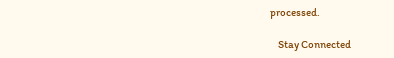processed.

    Stay Connected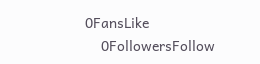0FansLike
    0FollowersFollow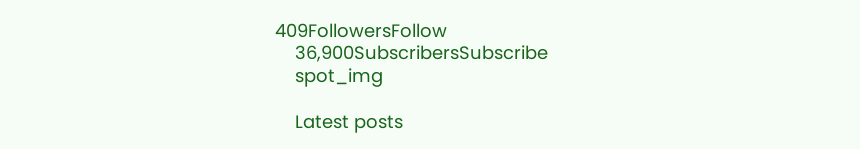409FollowersFollow
    36,900SubscribersSubscribe
    spot_img

    Latest posts